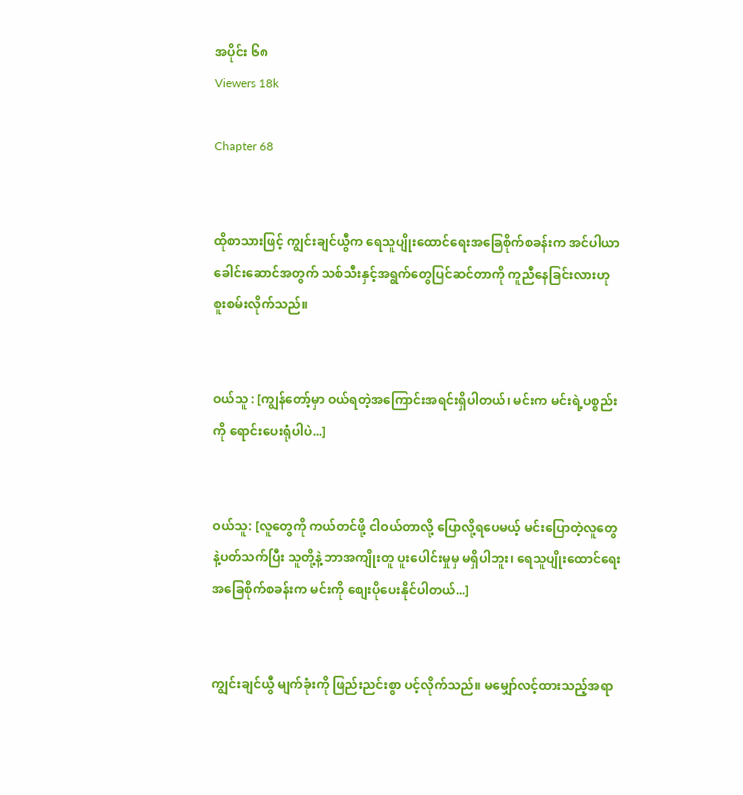အပိုင်း ၆၈
Viewers 18k

Chapter 68


ထိုစာသားဖြင့် ကျွင်းချင်ယွီက ရေသူပျိုးထောင်ရေးအခြေစိုက်စခန်းက အင်ပါယာခေါင်းဆောင်အတွက် သစ်သီးနှင့်အရွက်တွေပြင်ဆင်တာကို ကူညီနေခြင်းလားဟု စူးစမ်းလိုက်သည်။


ဝယ်သူ : [ကျွန်တော့်မှာ ဝယ်ရတဲ့အကြောင်းအရင်းရှိပါတယ်၊ မင်းက မင်းရဲ့ပစ္စည်းကို ရောင်းပေးရုံပါပဲ...]


ဝယ်သူ: [လူတွေကို ကယ်တင်ဖို့ ငါဝယ်တာလို့ ပြောလို့ရပေမယ့် မင်းပြောတဲ့လူတွေနဲ့ပတ်သက်ပြီး သူတို့နဲ့ ဘာအကျိုးတူ ပူးပေါင်းမှုမှ မရှိပါဘူး၊ ရေသူပျိုးထောင်ရေးအခြေစိုက်စခန်းက မင်းကို စျေးပိုပေးနိုင်ပါတယ်...]


ကျွင်းချင်ယွီ မျက်ခုံးကို ဖြည်းညင်းစွာ ပင့်လိုက်သည်။ မမျှော်လင့်ထားသည့်အရာ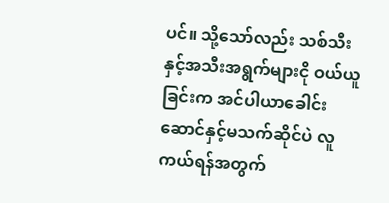ပင်။ သို့သော်လည်း သစ်သီးနှင့်အသီးအရွက်များငို ဝယ်ယူခြင်းက အင်ပါယာခေါင်းဆောင်နှင့်မသက်ဆိုင်ပဲ လူကယ်ရန်အတွက်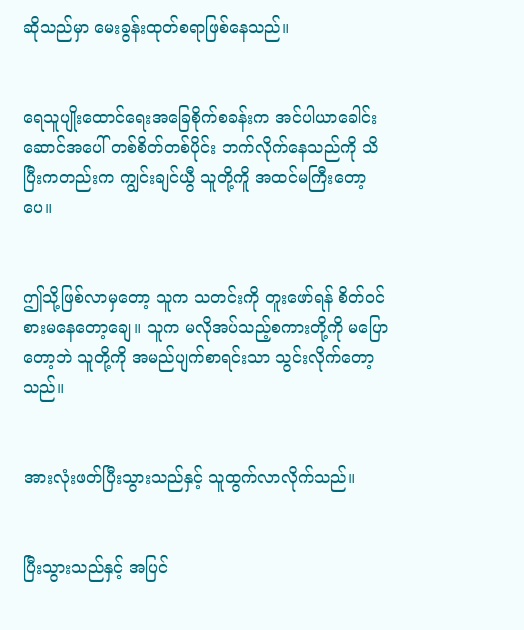ဆိုသည်မှာ မေးခွန်းထုတ်စရာဖြစ်နေသည်။


ရေသူပျိုးထောင်ရေးအခြေစိုက်စခန်းက အင်ပါယာခေါင်းဆောင်အပေါ် တစ်စိတ်တစ်ပိုင်း ဘက်လိုက်နေသည်ကို သိပြီးကတည်းက ကျွင်းချင်ယွီ သူတို့ကိူ အထင်မကြီးတော့ပေ။


ဤသို့ဖြစ်လာမှတော့ သူက သတင်းကို တူးဖော်ရန် စိတ်ဝင်စားမနေတော့ချေ။ သူက မလိုအပ်သည့်စကားတို့ကို မပြောတော့ဘဲ သူတို့ကို အမည်ပျက်စာရင်းသာ သွင်းလိုက်တော့သည်။


အားလုံးဖတ်ပြီးသွားသည်နှင့် သူထွက်လာလိုက်သည်။


ပြီးသွားသည်နှင့် အပြင်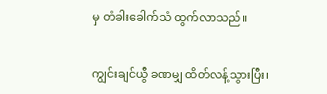မှ တံခါးခေါက်သံ ထွက်လာသည်။


ကျွင်းချင်ယွီ ခဏမျှ ထိတ်လန့်သွားပြီး၊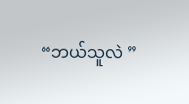“ဘယ်သူလဲ ”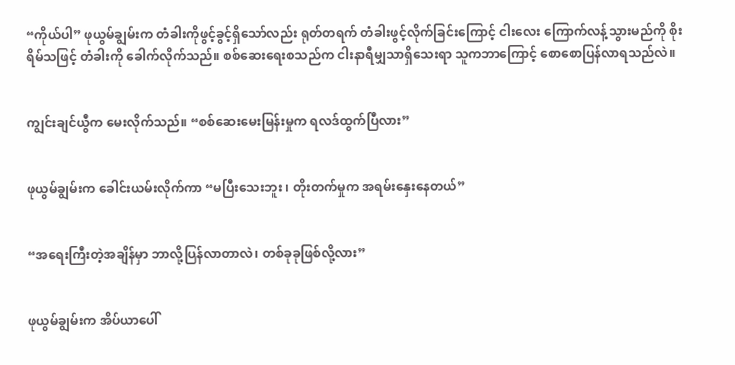“ကိုယ်ပါ” ဖုယွမ်ချွမ်းက တံခါးကိုဖွင့်ခွင့်ရှိသော်လည်း ရုတ်တရက် တံခါးဖွင့်လိုက်ခြင်းကြောင့် ငါးလေး ကြောက်လန့်သွားမည်ကို စိုးရိမ်သဖြင့် တံခါးကို ခေါက်လိုက်သည်။ စစ်ဆေးရေးစသည်က ငါးနာရီမျှသာရှိသေးရာ သူကဘာကြောင့် စောစောပြန်လာရသည်လဲ။


ကျွင်းချင်ယွီက မေးလိုက်သည်။ “စစ်ဆေးမေးမြန်းမှုက ရလဒ်ထွက်ပြီလား”


ဖုယွမ်ချွမ်းက ခေါင်းယမ်းလိုက်ကာ “မပြီးသေးဘူး ၊ တိုးတက်မှုက အရမ်းနှေးနေတယ်”


“အရေးကြီးတဲ့အချိန်မှာ ဘာလို့ပြန်လာတာလဲ၊ တစ်ခုခုဖြစ်လို့လား”


ဖုယွမ်ချွမ်းက အိပ်ယာပေါ်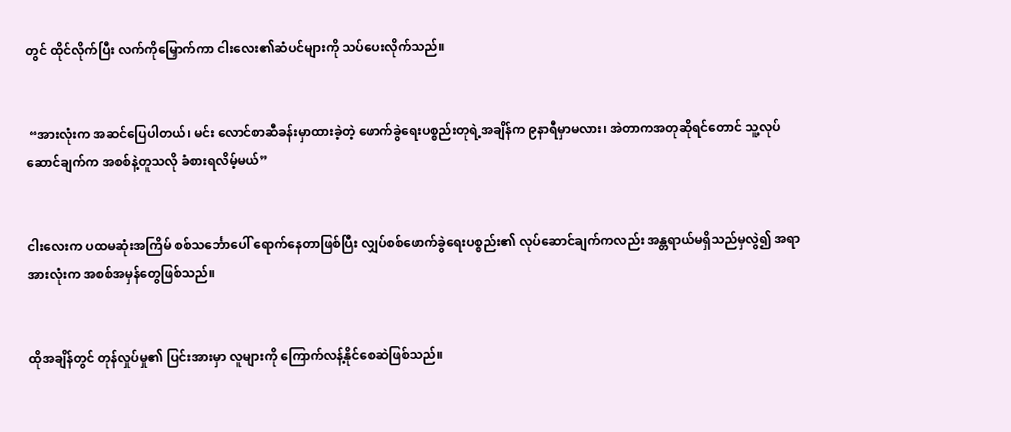တွင် ထိုင်လိုက်ပြီး လက်ကိုမြှောက်ကာ ငါးလေး၏ဆံပင်များကို သပ်ပေးလိုက်သည်။


 “အားလုံးက အဆင်ပြေပါတယ်၊ မင်း လောင်စာဆီခန်းမှာထားခဲ့တဲ့ ဖောက်ခွဲရေးပစ္စည်းတုရဲ့အချိန်က ၉နာရီမှာမလား၊ အဲတာကအတုဆိုရင်တောင် သူ့လုပ်ဆောင်ချက်က အစစ်နဲ့တူသလို ခံစားရလိမ့်မယ်”


ငါးလေးက ပထမဆုံးအကြိမ် စစ်သင်္ဘောပေါ် ရောက်နေတာဖြစ်ပြီး လျှပ်စစ်ဖောက်ခွဲရေးပစ္စည်း၏ လုပ်ဆောင်ချက်ကလည်း အန္တရာယ်မရှိသည်မှလွဲ၍ အရာအားလုံးက အစစ်အမှန်တွေဖြစ်သည်။


ထိုအချိန်တွင် တုန်လှုပ်မှု၏ ပြင်းအားမှာ လူများကို ကြောက်လန့်နိုင်စေဆဲဖြစ်သည်။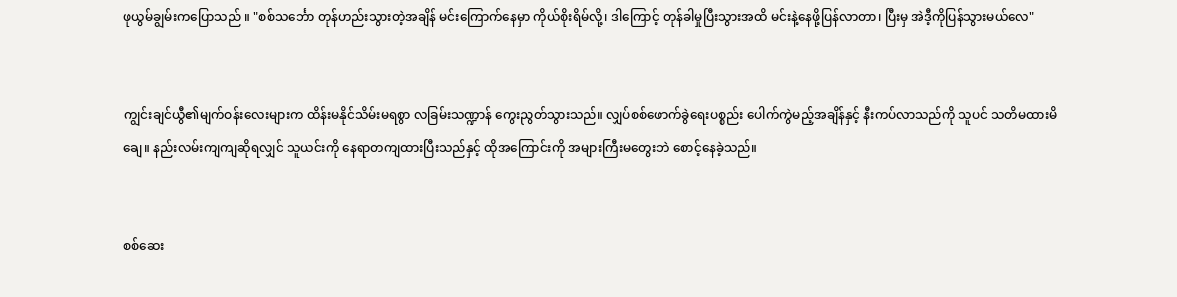ဖုယွမ်ချွမ်းကပြောသည် ။ "စစ်သင်္ဘော တုန်ဟည်းသွားတဲ့အချိန် မင်းကြောက်နေမှာ ကိုယ်စိုးရိမ်လို့၊ ဒါကြောင့် တုန်ခါမှုပြီးသွားအထိ မင်းနဲ့နေဖို့ပြန်လာတာ၊ ပြီးမှ အဲဒီ့ကိုပြန်သွားမယ်လေ"


ကျွင်းချင်ယွီ၏မျက်ဝန်းလေးများက ထိန်းမနိုင်သိမ်းမရစွာ လခြမ်းသဏ္ဍာန် ကွေးညွတ်သွားသည်။ လျှပ်စစ်ဖောက်ခွဲရေးပစ္စည်း ပေါက်ကွဲမည့်အချိန်နှင့် နီးကပ်လာသည်ကို သူပင် သတိမထားမိချေ။ နည်းလမ်းကျကျဆိုရလျှင် သူယင်းကို နေရာတကျထားပြီးသည်နှင့် ထိုအကြောင်းကို အများကြီးမတွေးဘဲ စောင့်နေခဲ့သည်။


စစ်ဆေး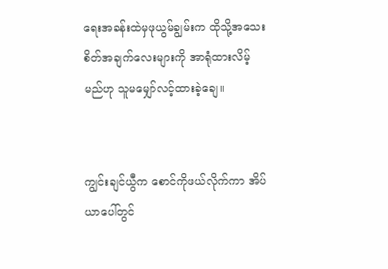ရေးအခန်းထဲမှဖုယွမ်ချွမ်းက ထိုသို့အသေးစိတ်အချက်လေးများကို အာရုံထားလိမ့်မည်ဟု သူမမျှော်လင့်ထားခဲ့ချေ။


ကျွင်းချင်ယွီက စောင်ကိုဖယ်လိုက်ကာ အိပ်ယာပေါ်တွင်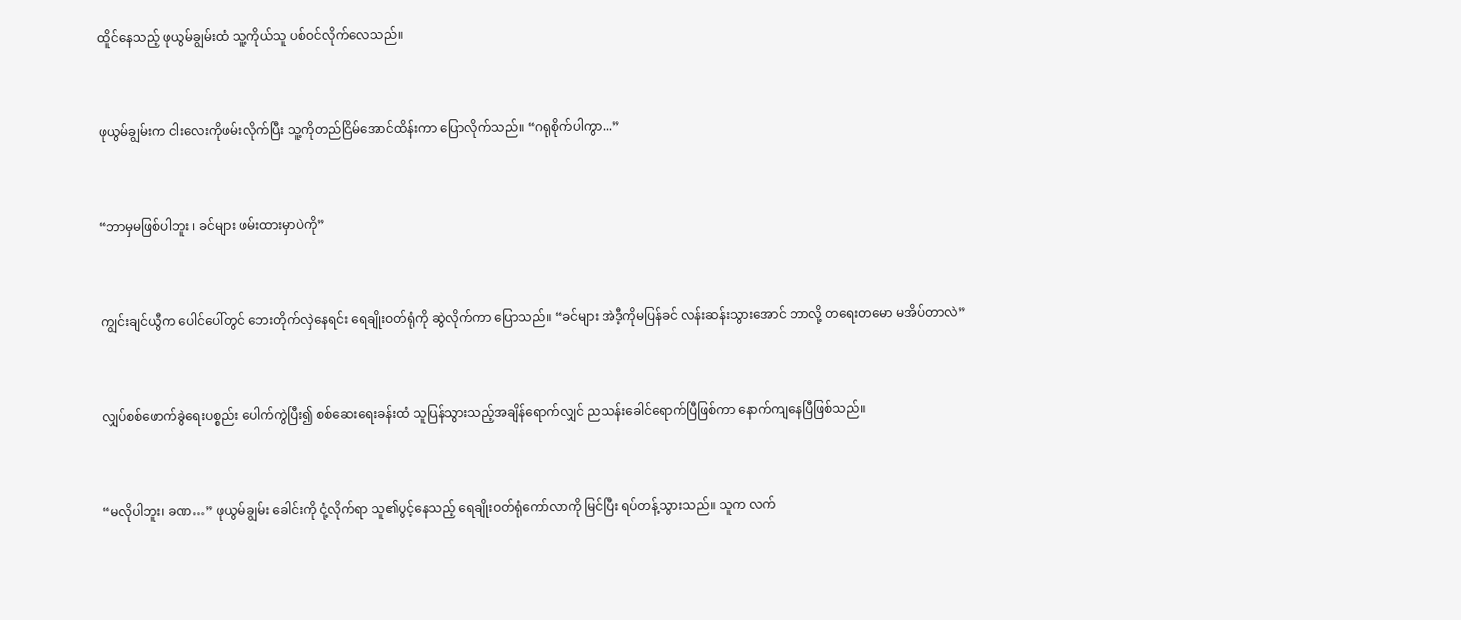ထိူင်နေသည့် ဖုယွမ်ချွမ်းထံ သူ့ကိုယ်သူ ပစ်ဝင်လိုက်လေသည်။


ဖုယွမ်ချွမ်းက ငါးလေးကိုဖမ်းလိုက်ပြီး သူ့ကိုတည်ငြိမ်အောင်ထိန်းကာ ပြောလိုက်သည်။ “ဂရုစိုက်ပါကွာ...”


“ဘာမှမဖြစ်ပါဘူး ၊ ခင်များ ဖမ်းထားမှာပဲကို”


ကျွင်းချင်ယွီက ပေါင်ပေါ်တွင် ဘေးတိုက်လှဲနေရင်း ရေချိုးဝတ်ရုံကို ဆွဲလိုက်ကာ ပြောသည်။ “ခင်များ အဲဒီ့ကိုမပြန်ခင် လန်းဆန်းသွားအောင် ဘာလို့ တရေးတမော မအိပ်တာလဲ”


လျှပ်စစ်ဖောက်ခွဲရေးပစ္စည်း ပေါက်ကွဲပြီး၍ စစ်ဆေးရေးခန်းထံ သူပြန်သွားသည့်အချိန်ရောက်လျှင် ညသန်းခေါင်ရောက်ပြီဖြစ်ကာ နောက်ကျနေပြီဖြစ်သည်။


“မလိုပါဘူး၊ ခဏ…” ဖုယွမ်ချွမ်း ခေါင်းကို ငုံ့လိုက်ရာ သူ၏ပွင့်နေသည့် ရေချိုးဝတ်ရုံကော်လာကို မြင်ပြီး ရပ်တန့်သွားသည်။ သူက လက်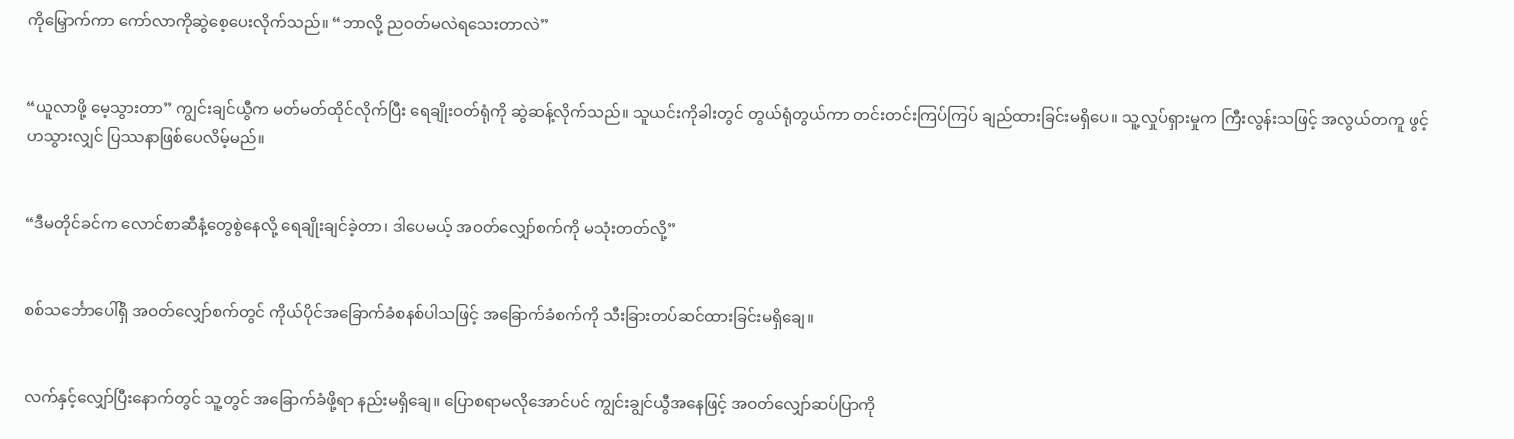ကိုမြှောက်ကာ ကော်လာကိုဆွဲစေ့ပေးလိုက်သည်။ “ဘာလို့ ညဝတ်မလဲရသေးတာလဲ”


“ယူလာဖို့ မေ့သွားတာ” ကျွင်းချင်ယွီက မတ်မတ်ထိုင်လိုက်ပြီး ရေချိုးဝတ်ရုံကို ဆွဲဆန့်လိုက်သည်။ သူယင်းကိုခါးတွင် တွယ်ရုံတွယ်ကာ တင်းတင်းကြပ်ကြပ် ချည်ထားခြင်းမရှိပေ။ သူ့လှုပ်ရှားမှုက ကြီးလွန်းသဖြင့် အလွယ်တကူ ဖွင့်ဟသွားလျှင် ပြဿနာဖြစ်ပေလိမ့်မည်။


“ဒီမတိုင်ခင်က လောင်စာဆီနံ့တွေစွဲနေလို့ ရေချိုးချင်ခဲ့တာ၊ ဒါပေမယ့် အဝတ်လျှော်စက်ကို မသုံးတတ်လို့”


စစ်သင်္ဘောပေါ်ရှိ အဝတ်လျှော်စက်တွင် ကိုယ်ပိုင်အခြောက်ခံစနစ်ပါသဖြင့် အခြောက်ခံစက်ကို သီးခြားတပ်ဆင်ထားခြင်းမရှိချေ။


လက်နှင့်လျှော်ပြီးနောက်တွင် သူ့တွင် အခြောက်ခံဖို့ရာ နည်းမရှိချေ။ ပြောစရာမလိုအောင်ပင် ကျွင်းချွင်ယွီအနေဖြင့် အဝတ်လျှော်ဆပ်ပြာကို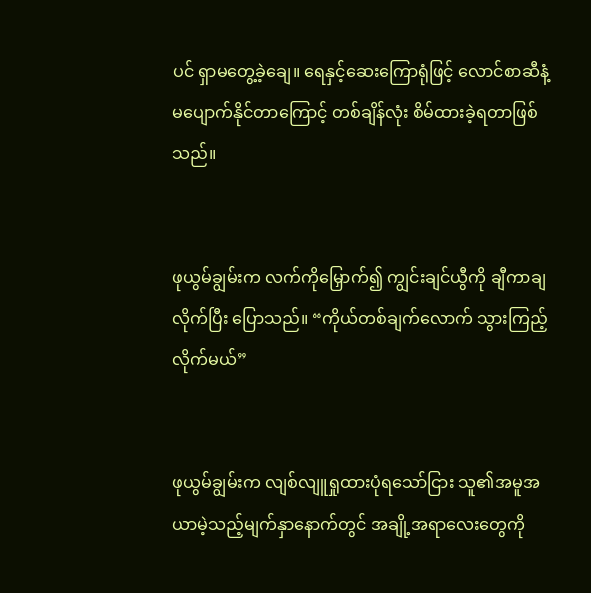ပင် ရှာမတွေ့ခဲ့ချေ။ ရေနှင့်ဆေးကြောရုံဖြင့် လောင်စာဆီနံ့ မပျောက်နိုင်တာကြောင့် တစ်ချိန်လုံး စိမ်ထားခဲ့ရတာဖြစ်သည်။


ဖုယွမ်ချွမ်းက လက်ကိုမြှောက်၍ ကျွင်းချင်ယွီကို ချီကာချလိုက်ပြီး ပြောသည်။ “ကိုယ်တစ်ချက်လောက် သွားကြည့်လိုက်မယ်”


ဖုယွမ်ချွမ်းက လျစ်လျူရှုထားပုံရသော်ငြား သူ၏အမူအယာမဲ့သည့်မျက်နှာနောက်တွင် အချို့အရာလေးတွေကို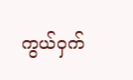ကွယ်ဝှက်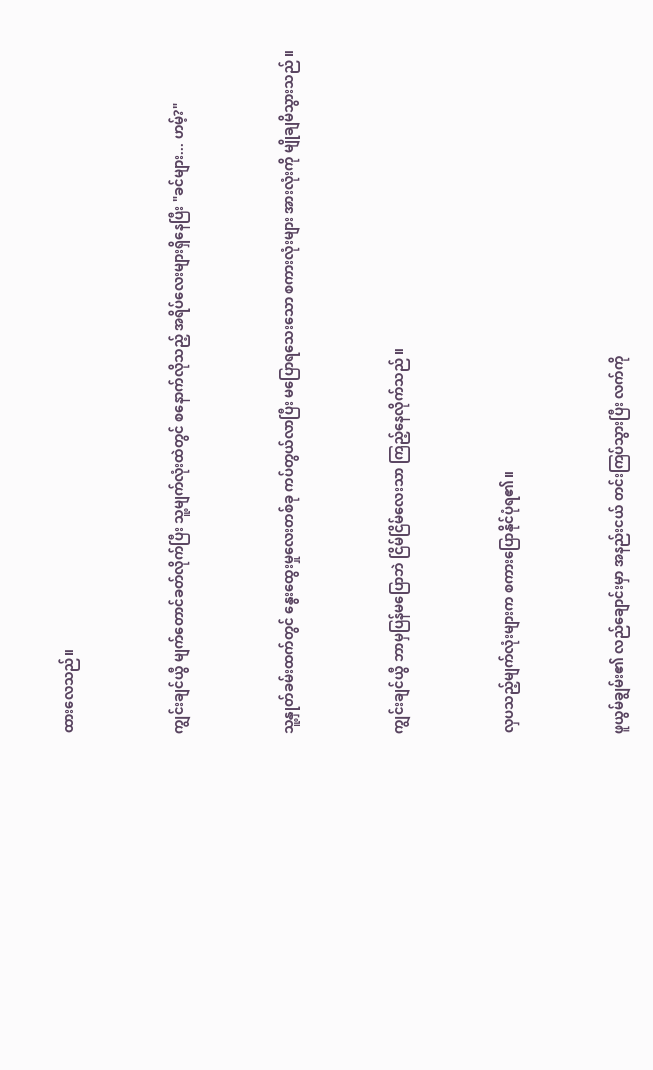ထားလေသည်။


ကျွင်းချင်ယွီ မျက်တောင်ခတ်လိုက်ပြီး သူ့မျက်လုံးထဲတွင် စနောက်လိုသည့် အရိပ်လေးများရှိနေပြီး "ခင်များ... ဟမ့်?"


သူ့နှုတ်ခမ်းထက်တွင် နွေးထွေးမှုလေးတစ်ခု ကပ်တွယ်လာပြီး မပြောရသေးသော စကားလုံးများ အားလုံးကို မျိုချမိသွားသည် ။


ကျွင်းချင်ယွီ ဘာမှပြန်မပြောဘဲ ငြိမ်ငြိမ်လေးသာ ကြည့်နေလိုက်သည် ။


လှပသည့်မျက်လုံးများက စကားပြောနိုင်ပုံရ၏။


ဖူယွမ်ချွမ်း၏ လည်ချောင်းမှာ အနည်းငယ် တင်းကြပ်သွားပြီး လက်ကို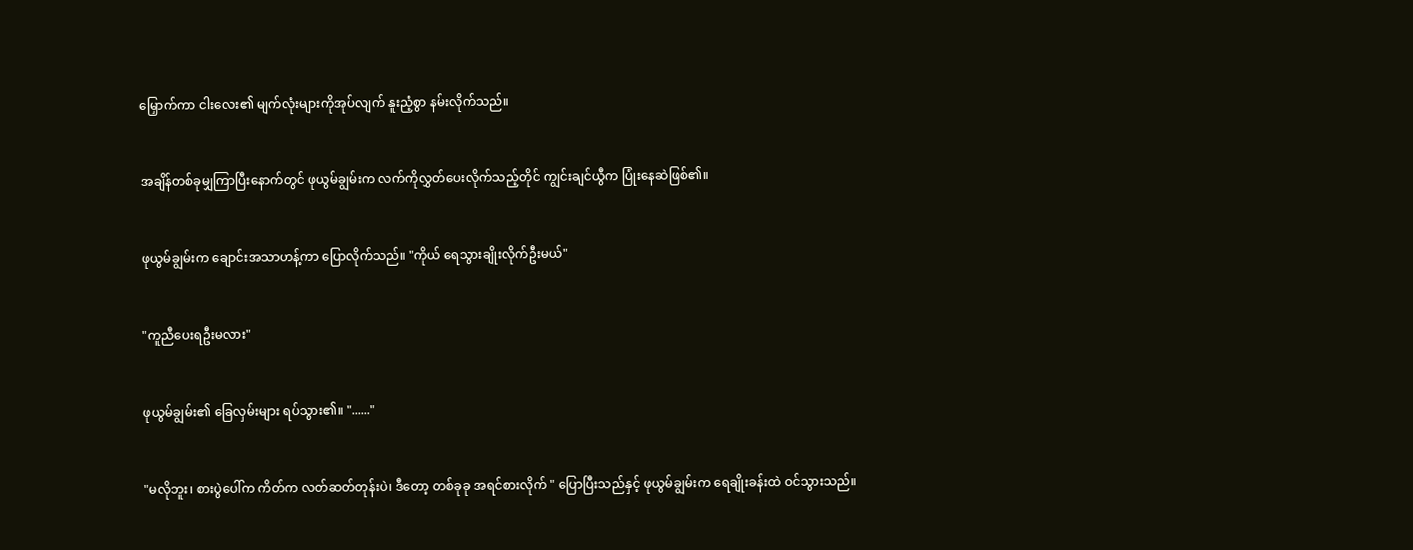မြှောက်ကာ ငါးလေး၏ မျက်လုံးများကိုအုပ်လျက် နူးညံ့စွာ နမ်းလိုက်သည်။


အချိန်တစ်ခုမျှကြာပြီးနောက်တွင် ဖုယွမ်ချွမ်းက လက်ကိုလွှတ်ပေးလိုက်သည့်တိုင် ကျွင်းချင်ယွီက ပြုံးနေဆဲဖြစ်၏။


ဖုယွမ်ချွမ်းက ချောင်းအသာဟန့်ကာ ပြောလိုက်သည်။ "ကိုယ် ရေသွားချိုးလိုက်ဦးမယ်"


"ကူညီပေးရဦးမလား"


ဖုယွမ်ချွမ်း၏ ခြေလှမ်းများ ရပ်သွား၏။ "......"


"မလိုဘူး၊ စားပွဲပေါ်က ကိတ်က လတ်ဆတ်တုန်းပဲ၊ ဒီတော့ တစ်ခုခု အရင်စားလိုက် " ပြောပြီးသည်နှင့် ဖုယွမ်ချွမ်းက ရေချိုးခန်းထဲ ဝင်သွားသည်။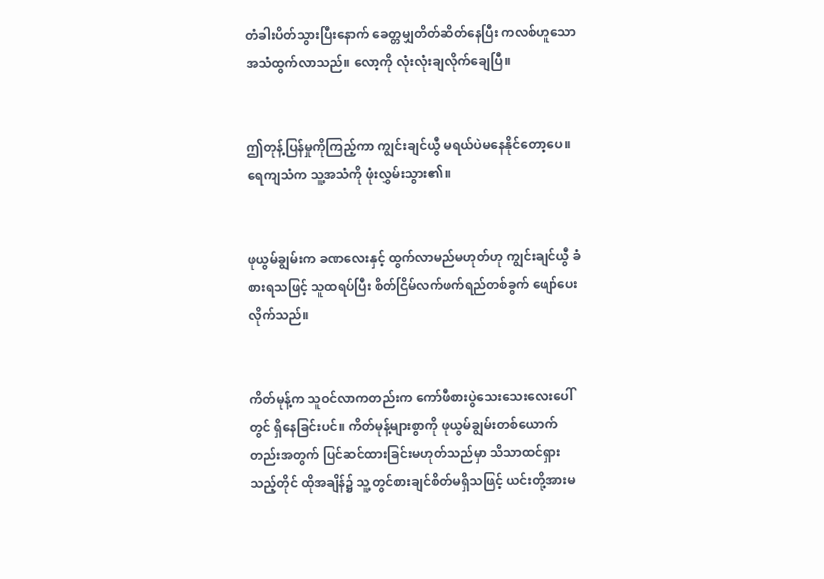တံခါးပိတ်သွားပြီးနောက် ခေတ္တမျှတိတ်ဆိတ်နေပြီး ကလစ်ဟူသောအသံထွက်လာသည်။ လော့ကို လုံးလုံးချလိုက်ချေပြီ။


ဤတုန့်ပြန်မှုကိုကြည့်ကာ ကျွင်းချင်ယွီ မရယ်ပဲမနေနိုင်တော့ပေ။ ရေကျသံက သူ့အသံကို ဖုံးလွှမ်းသွား၏။


ဖုယွမ်ချွမ်းက ခဏလေးနှင့် ထွက်လာမည်မဟုတ်ဟု ကျွင်းချင်ယွီ ခံစားရသဖြင့် သူထရပ်ပြီး စိတ်ငြိမ်လက်ဖက်ရည်တစ်ခွက် ဖျော်ပေးလိုက်သည်။


ကိတ်မုန့်က သူဝင်လာကတည်းက ကော်ဖီစားပွဲသေးသေးလေးပေါ်တွင် ရှိနေခြင်းပင်။ ကိတ်မုန့်များစွာကို ဖုယွမ်ချွမ်းတစ်ယောက်တည်းအတွက် ပြင်ဆင်ထားခြင်းမဟုတ်သည်မှာ သိသာထင်ရှားသည့်တိုင် ထိုအချိန်၌ သူ့တွင်စားချင်စိတ်မရှိသဖြင့် ယင်းတို့အားမ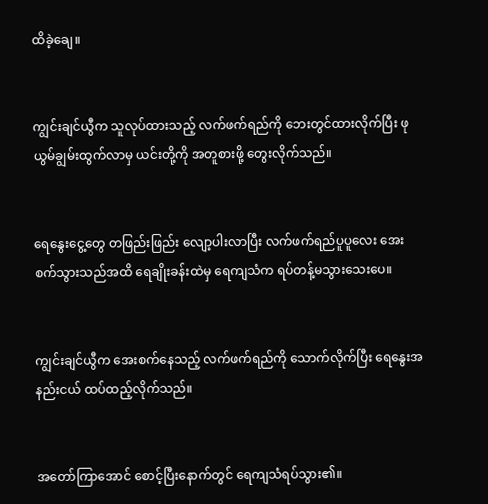ထိခဲ့ချေ။


ကျွင်းချင်ယွီက သူလုပ်ထားသည့် လက်ဖက်ရည်ကို ဘေးတွင်ထားလိုက်ပြီး ဖုယွမ်ချွမ်းထွက်လာမှ ယင်းတို့ကို အတူစားဖို့ တွေးလိုက်သည်။


ရေနွေးငွေ့တွေ တဖြည်းဖြည်း လျော့ပါးလာပြီး လက်ဖက်ရည်ပူပူလေး အေးစက်သွားသည်အထိ ရေချိုးခန်းထဲမှ ရေကျသံက ရပ်တန့်မသွားသေးပေ။


ကျွင်းချင်ယွီက အေးစက်နေသည့် လက်ဖက်ရည်ကို သောက်လိုက်ပြီး ရေနွေးအနည်းငယ် ထပ်ထည့်လိုက်သည်။


အတော်ကြာအောင် စောင့်ပြီးနောက်တွင် ရေကျသံရပ်သွား၏။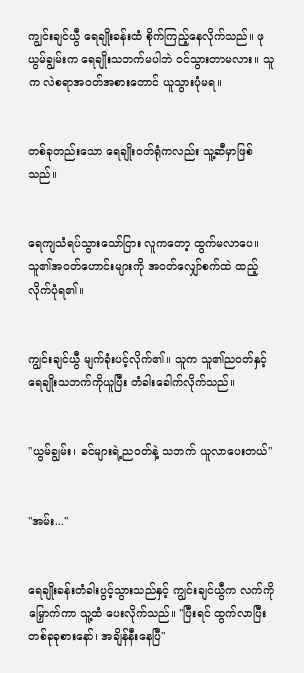ကျွင်းချင်ယွီ ရေချိုးခန်းထံ စိုက်ကြည့်နေလိုက်သည်။ ဖုယွမ်ချွမ်းက ရေချိုးသဘက်မပါဘဲ ဝင်သွားတာမလား။ သူက လဲစရာအဝတ်အစားတောင် ယူသွားပုံမရ။


တစ်ခုတည်းသော ရေချိုးဝတ်ရုံကလည်း သူ့ဆီမှာဖြစ်သည်။


ရေကျသံရပ်သွားသော်ငြား လူကတော့ ထွက်မလာပေ။ သူ၏အဝတ်ဟောင်းများကို အဝတ်လျှော်စက်ထဲ ထည့်လိုက်ပုံရ၏။


ကျွင်းချင်ယွီ မျက်ခုံးပင့်လိုက်၏။ သူက သူ၏ညဝတ်နှင့် ရေချိုးသဘက်ကိုယူပြီး တံခါးခေါက်လိုက်သည်။


"ယွမ်ချွမ်း၊ ခင်များရဲ့ညဝတ်နဲ့ သဘက် ယူလာပေးတယ်"


"အမ်း..."


ရေချိုးခန်းတံခါးပွင့်သွားသည်နှင့် ကျွင်းချင်ယွီက လက်ကိုမြှောက်ကာ သူ့ထံ ပေးလိုက်သည်။ "ပြီးရင် ထွက်လာပြီး တစ်ခုခုစားနော်၊ အချိန်နီးနေပြီ"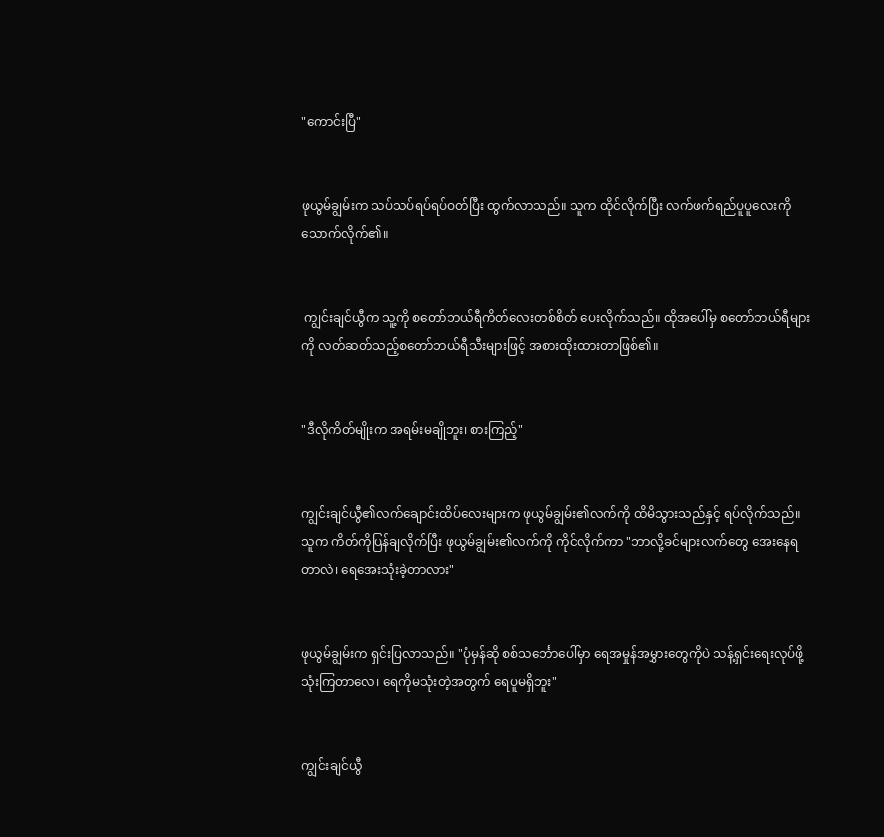"ကောင်းပြီ"


ဖုယွမ်ချွမ်းက သပ်သပ်ရပ်ရပ်ဝတ်ပြီး ထွက်လာသည်။ သူက ထိုင်လိုက်ပြီး လက်ဖက်ရည်ပူပူလေးကို သောက်လိုက်၏။


 ကျွင်းချင်ယွီက သူ့ကို စတော်ဘယ်ရီကိတ်လေးတစ်စိတ် ပေးလိုက်သည်။ ထိုအပေါ်မှ စတော်ဘယ်ရီများကို လတ်ဆတ်သည့်စတော်ဘယ်ရီသီးများဖြင့် အစားထိုးထားတာဖြစ်၏။


"ဒီလိုကိတ်မျိုးက အရမ်းမချိုဘူး၊ စားကြည့်"


ကျွင်းချင်ယွီ၏လက်ချောင်းထိပ်လေးများက ဖုယွမ်ချွမ်း၏လက်ကို ထိမိသွားသည်နှင့် ရပ်လိုက်သည်။ သူက ကိတ်ကိုပြန်ချလိုက်ပြီး ဖုယွမ်ချွမ်း၏လက်ကို ကိုင်လိုက်ကာ "ဘာလို့ခင်များလက်တွေ အေးနေရတာလဲ၊ ရေအေးသုံးခဲ့တာလား"


ဖုယွမ်ချွမ်းက ရှင်းပြလာသည်။ "ပုံမှန်ဆို စစ်သင်္ဘောပေါ်မှာ ရေအမှုန်အမွှားတွေကိုပဲ သန့်ရှင်းရေးလုပ်ဖို့သုံးကြတာလေ၊ ရေကိုမသုံးတဲ့အတွက် ရေပူမရှိဘူး"


ကျွင်းချင်ယွီ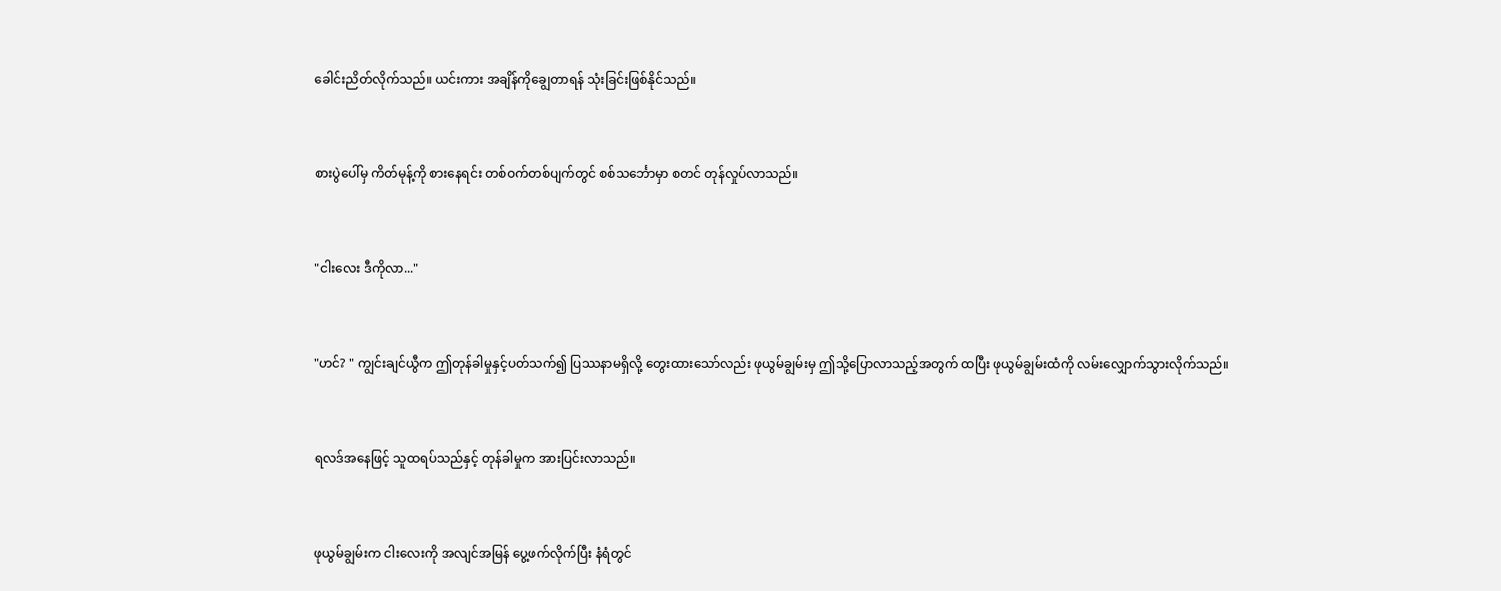ခေါင်းညိတ်လိုက်သည်။ ယင်းကား အချိန်ကိုချွေတာရန် သုံးခြင်းဖြစ်နိုင်သည်။


စားပွဲပေါ်မှ ကိတ်မုန့်ကို စားနေရင်း တစ်ဝက်တစ်ပျက်တွင် စစ်သင်္ဘောမှာ စတင် တုန်လှုပ်လာသည်။


"ငါးလေး ဒီကိုလာ..."


"ဟင်? " ကျွင်းချင်ယွီက ဤတုန်ခါမှုနှင့်ပတ်သက်၍ ပြဿနာမရှိလို့ တွေးထားသော်လည်း ဖုယွမ်ချွမ်းမှ ဤသို့ပြောလာသည့်အတွက် ထပြီး ဖုယွမ်ချွမ်းထံကို လမ်းလျှောက်သွားလိုက်သည်။


ရလဒ်အနေဖြင့် သူထရပ်သည်နှင့် တုန်ခါမှုက အားပြင်းလာသည်။


ဖုယွမ်ချွမ်းက ငါးလေးကို အလျင်အမြန် ပွေ့ဖက်လိုက်ပြီး နံရံတွင်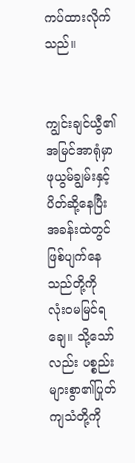ကပ်ထားလိုက်သည်။


ကျွင်းချင်ယွီ၏ အမြင်အာရုံမှာ ဖုယွမ်ချွမ်းနှင့် ပိတ်ဆို့နေပြီး အခန်းထဲတွင် ဖြစ်ပျက်နေသည်တို့ကို လုံးဝမမြင်ရချေ။ သို့သော်လည်း ပစ္စည်းများစွာ၏ပြုတ်ကျသံတို့ကို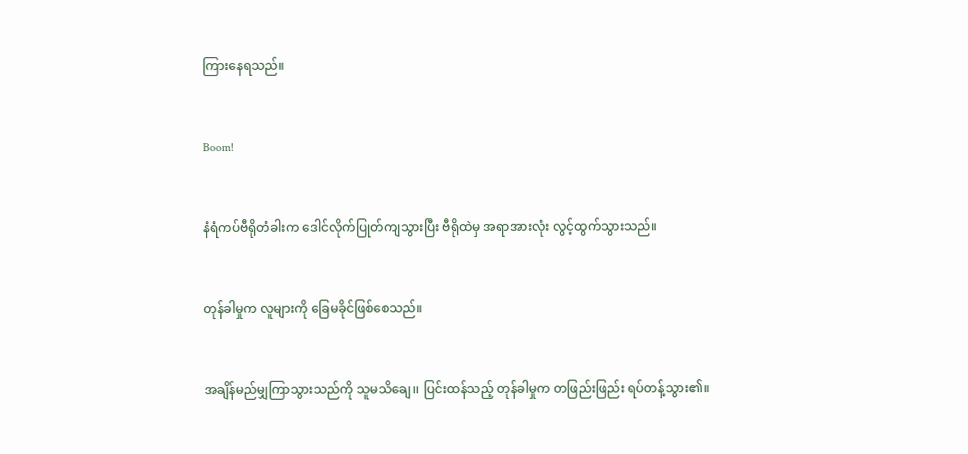ကြားနေရသည်။


Boom!


နံရံကပ်ဗီရိုတံခါးက ဒေါင်လိုက်ပြုတ်ကျသွားပြီး ဗီရိုထဲမှ အရာအားလုံး လွင့်ထွက်သွားသည်။


တုန်ခါမှုက လူများကို ခြေမခိုင်ဖြစ်စေသည်။


အချိန်မည်မျှကြာသွားသည်ကို သူမသိချေ၊၊ ပြင်းထန်သည့် တုန်ခါမှုက တဖြည်းဖြည်း ရပ်တန့်သွား၏။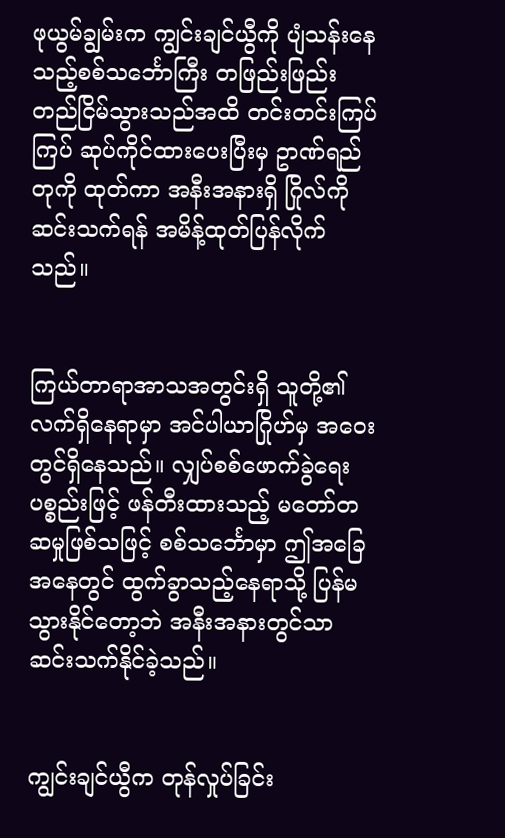ဖုယွမ်ချွမ်းက ကျွင်းချင်ယွီကို ပျံသန်းနေသည့်စစ်သင်္ဘောကြီး တဖြည်းဖြည်း တည်ငြိမ်သွားသည်အထိ တင်းတင်းကြပ်ကြပ် ဆုပ်ကိုင်ထားပေးပြီးမှ ဥာဏ်ရည်တုကို ထုတ်ကာ အနီးအနားရှိ ဂြိုလ်ကို ဆင်းသက်ရန် အမိန့်ထုတ်ပြန်လိုက်သည်။


ကြယ်တာရာအာသအတွင်းရှိ သူတို့၏လက်ရှိနေရာမှာ အင်ပါယာဂြိုဟ်မှ အဝေးတွင်ရှိနေသည်။ လျှပ်စစ်ဖောက်ခွဲရေးပစ္စည်းဖြင့် ဖန်တီးထားသည့် မတော်တဆမှုဖြစ်သဖြင့် စစ်သင်္ဘောမှာ ဤအခြေအနေတွင် ထွက်ခွာသည့်နေရာသို့ ပြန်မသွားနိုင်တော့ဘဲ အနီးအနားတွင်သာ ဆင်းသက်နိုင်ခဲ့သည်။


ကျွင်းချင်ယွီက တုန်လှုပ်ခြင်း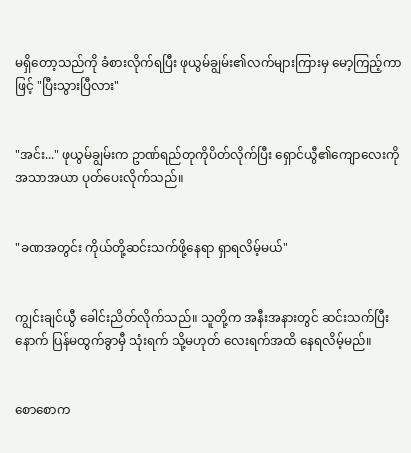မရှိတော့သည်ကို ခံစားလိုက်ရပြီး ဖုယွမ်ချွမ်း၏လက်များကြားမှ မော့ကြည့်ကာဖြင့် "ပြီးသွားပြီလား"


"အင်း..." ဖုယွမ်ချွမ်းက ဥာဏ်ရည်တုကိုပိတ်လိုက်ပြီး ရှောင်ယွီ၏ကျောလေးကို အသာအယာ ပုတ်ပေးလိုက်သည်။


"ခဏအတွင်း ကိုယ်တို့ဆင်းသက်ဖို့နေရာ ရှာရလိမ့်မယ်"


ကျွင်းချင်ယွီ ခေါင်းညိတ်လိုက်သည်။ သူတို့က အနီးအနားတွင် ဆင်းသက်ပြီးနောက် ပြန်မထွက်ခွာမှီ သုံးရက် သို့မဟုတ် လေးရက်အထိ နေရလိမ့်မည်။


စောစောက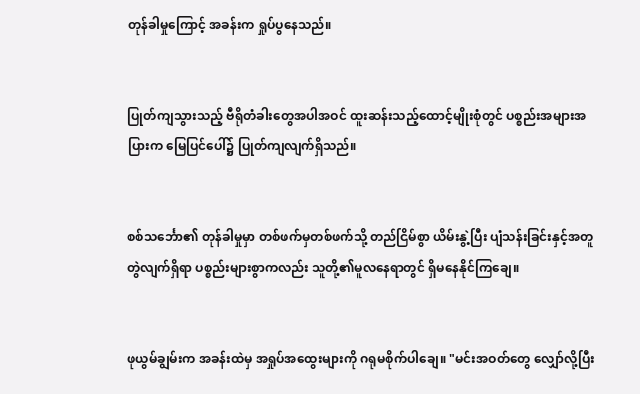တုန်ခါမှုကြောင့် အခန်းက ရှုပ်ပွနေသည်။


ပြုတ်ကျသွားသည့် ဗီရိုတံခါးတွေအပါအဝင် ထူးဆန်းသည့်ထောင့်မျိုးစုံတွင် ပစ္စည်းအများအပြားက မြေပြင်ပေါ်၌ ပြုတ်ကျလျက်ရှိသည်။


စစ်သင်္ဘော၏ တုန်ခါမှုမှာ တစ်ဖက်မှတစ်ဖက်သို့ တည်ငြိမ်စွာ ယိမ်းနွဲ့ပြီး ပျံသန်းခြင်းနှင့်အတူ တွဲလျက်ရှိရာ ပစ္စည်းများစွာကလည်း သူတို့၏မူလနေရာတွင် ရှိမနေနိုင်ကြချေ။


ဖုယွမ်ချွမ်းက အခန်းထဲမှ အရှုပ်အထွေးများကို ဂရုမစိုက်ပါချေ။ "မင်းအဝတ်တွေ လျှော်လို့ပြီး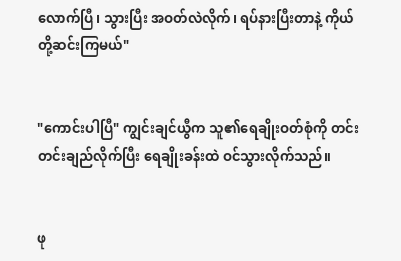လောက်ပြီ၊ သွားပြီး အဝတ်လဲလိုက်၊ ရပ်နားပြီးတာနဲ့ ကိုယ်တို့ဆင်းကြမယ်"


"ကောင်းပါပြီ" ကျွင်းချင်ယွီက သူ၏ရေချိုးဝတ်စုံကို တင်းတင်းချည်လိုက်ပြီး ရေချိုးခန်းထဲ ဝင်သွားလိုက်သည်။


ဖု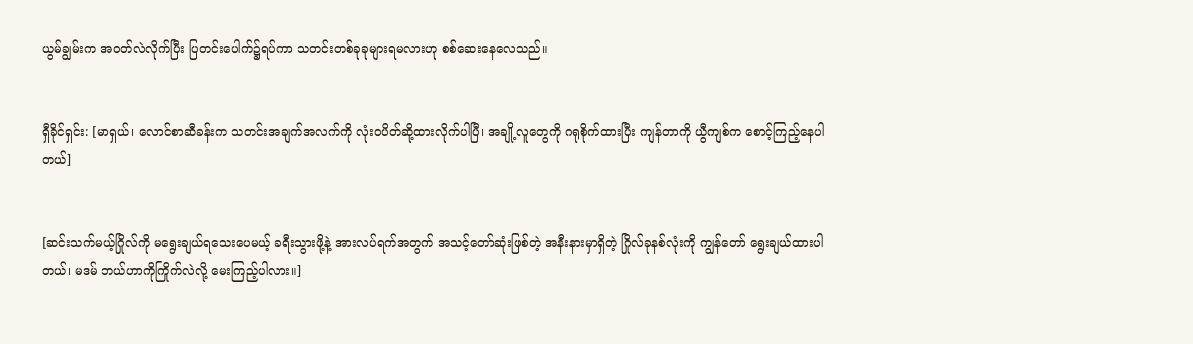ယွမ်ချွမ်းက အဝတ်လဲလိုက်ပြီး ပြတင်းပေါက်၌ရပ်ကာ သတင်းတစ်ခုခုများရမလားဟု စစ်ဆေးနေလေသည်။


ရှီခိုင်ရှင်း: [မာရှယ်၊ လောင်စာဆီခန်းက သတင်းအချက်အလက်ကို လုံးဝပိတ်ဆို့ထားလိုက်ပါပြီ၊ အချို့လူတွေကို ဂရုစိုက်ထားပြီး ကျန်တာကို ယွီကျစ်က စောင့်ကြည့်နေပါတယ်]


[ဆင်းသက်မယ့်ဂြိုလ်ကို မရွေးချယ်ရသေးပေမယ့် ခရီးသွားဖို့နဲ့ အားလပ်ရက်အတွက် အသင့်တော်ဆုံးဖြစ်တဲ့ အနီးနားမှာရှိတဲ့ ဂြိုလ်ခုနစ်လုံးကို ကျွန်တော် ရွေးချယ်ထားပါတယ်၊ မဒမ် ဘယ်ဟာကိုကြိုက်လဲလို့ မေးကြည့်ပါလား။]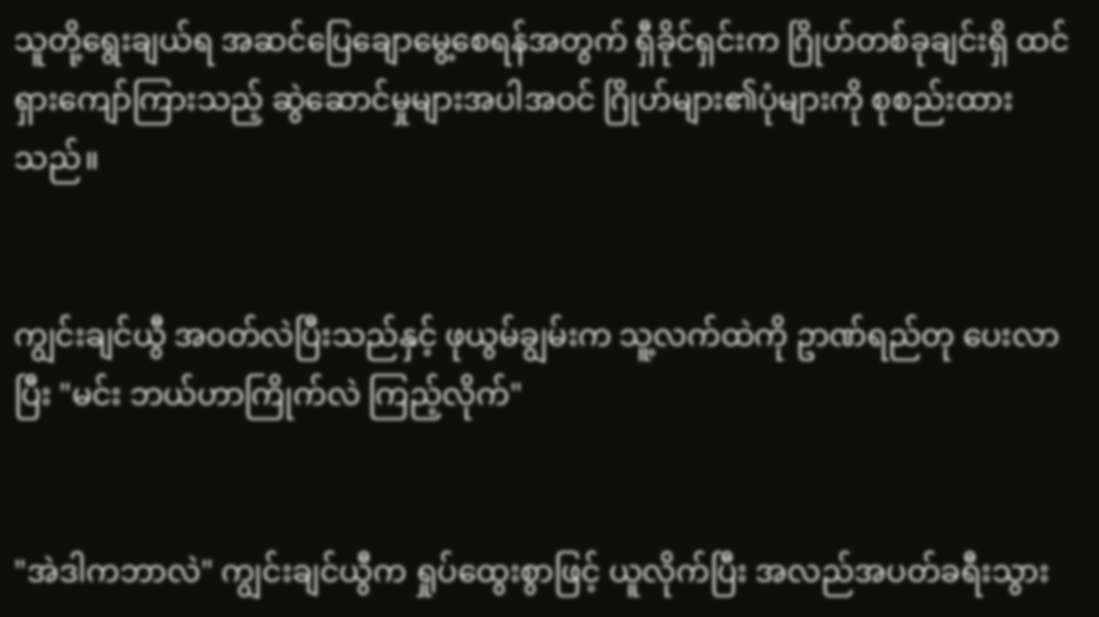သူတို့ရွေးချယ်ရ အဆင်ပြေချောမွေ့စေရန်အတွက် ရှီခိုင်ရှင်းက ဂြိုဟ်တစ်ခုချင်းရှိ ထင်ရှားကျော်ကြားသည့် ဆွဲဆောင်မှုများအပါအဝင် ဂြိုဟ်များ၏ပုံများကို စုစည်းထားသည်။


ကျွင်းချင်ယွီ အဝတ်လဲပြီးသည်နှင့် ဖုယွမ်ချွမ်းက သူ့လက်ထဲကို ဥာဏ်ရည်တု ပေးလာပြီး "မင်း ဘယ်ဟာကြိုက်လဲ ကြည့်လိုက်"


"အဲဒါကဘာလဲ" ကျွင်းချင်ယွီက ရှုပ်ထွေးစွာဖြင့် ယူလိုက်ပြီး အလည်အပတ်ခရီးသွား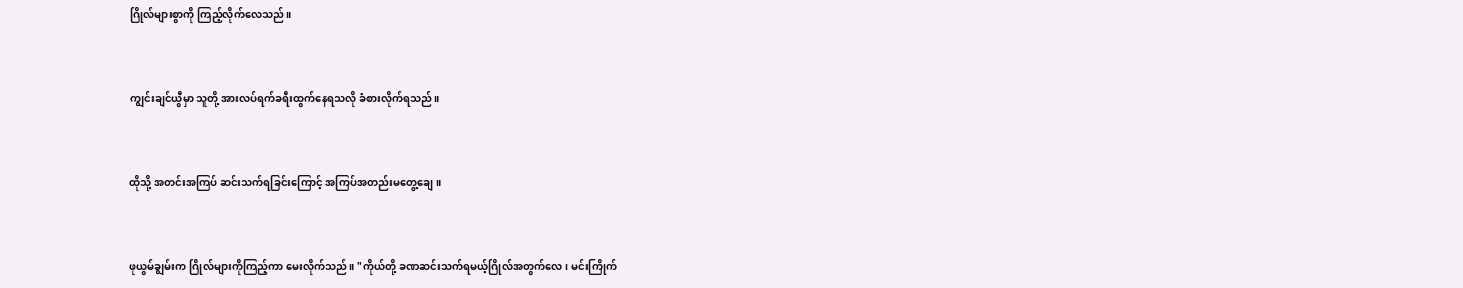ဂြိုလ်များစွာကို ကြည့်လိုက်လေသည်။


ကျွင်းချင်ယွီမှာ သူတို့ အားလပ်ရက်ခရီးထွက်နေရသလို ခံစားလိုက်ရသည်။


ထိုသို့ အတင်းအကြပ် ဆင်းသက်ရခြင်းကြောင့် အကြပ်အတည်းမတွေ့ချေ။


ဖုယွမ်ချွမ်းက ဂြိုလ်များကိုကြည့်ကာ မေးလိုက်သည်။ "ကိုယ်တို့ ခဏဆင်းသက်ရမယ့်ဂြိုလ်အတွက်လေ၊ မင်းကြိုက်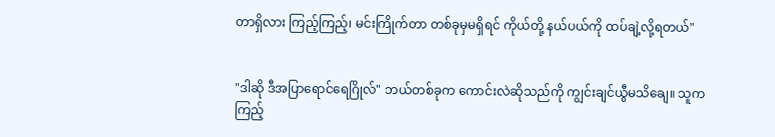တာရှိလား ကြည့်ကြည့်၊ မင်းကြိုက်တာ တစ်ခုမှမရှိရင် ကိုယ်တို့ နယ်ပယ်ကို ထပ်ချဲ့လို့ရတယ်"


"ဒါဆို ဒီအပြာရောင်ရေဂြိုလ်" ဘယ်တစ်ခုက ကောင်းလဲဆိုသည်ကို ကျွင်းချင်ယွီမသိချေ။ သူက ကြည့်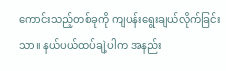ကောင်းသည့်တစ်ခုကို ကျပန်းရွေးချယ်လိုက်ခြင်းသာ။ နယ်ပယ်ထပ်ချဲ့ပါက အနည်း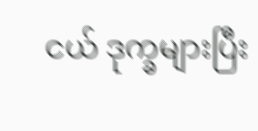ငယ် ဒုက္ခများပြီး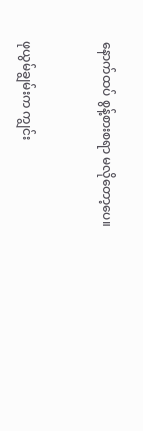နောက်ထပ် စွန့်စားစရာ မလိုတော့ပေ။


ဖုယွမ်ချွမ်းက ကျွင်း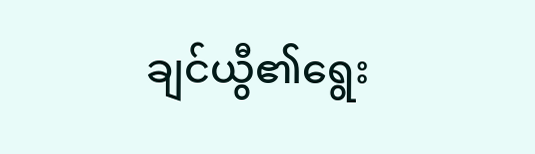ချင်ယွီ၏ရွေး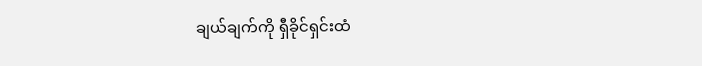ချယ်ချက်ကို ရှီခိုင်ရှင်းထံ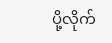ပို့လိုက်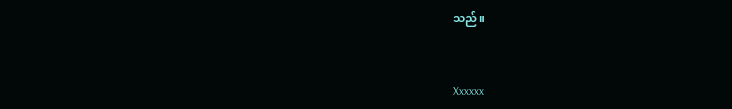သည်။


Xxxxxx